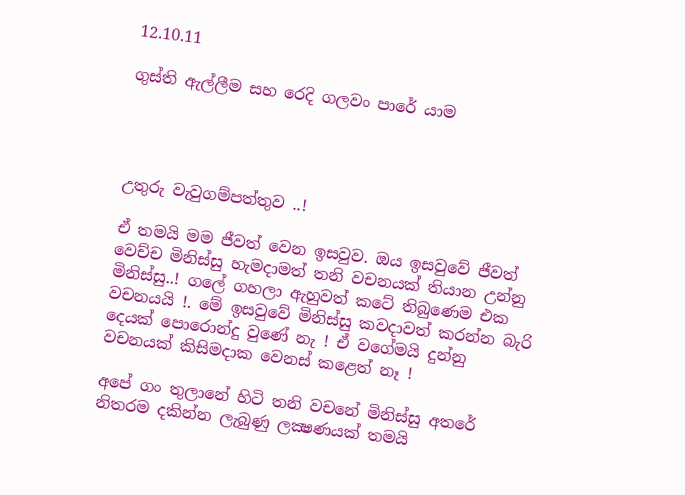12.10.11

ගුස්ති ඇල්ලීම සහ රෙදි ගලවං පාරේ යාම




උතුරු වැවුගම්පත්තුව ..!

ඒ තමයි මම ජීවත් වෙන ඉසවුව. ඔය ඉසවුවේ ජීවත් වෙච්ච මිනිස්සු හැමදාමත් තනි වචනයක් තියාන උන්නු මිනිස්සු..! ගලේ ගහලා ඇහුවත් කටේ තිබුණෙම එක වචනයයි !. මේ ඉසවුවේ මිනිස්සු කවදාවත් කරන්න බැරි දෙයක් පොරොන්දු වුණේ නැ ! ඒ වගේමයි දුන්නු වචනයක් කිසිමදාක වෙනස් කළෙත් නෑ !

අපේ ගං තුලානේ හිටි තනි වචනේ මිනිස්සු අතරේ නිතරම දකින්න ලැබුණු ලක්‍ෂණයක් තමයි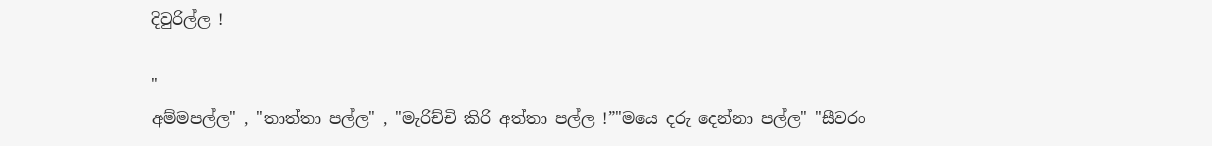දිවුරිල්ල !

"
අම්මපල්ල" , "තාත්තා පල්ල" , "මැරිච්චි කිරි අත්තා පල්ල !”"මයෙ දරු දෙන්නා පල්ල" "සීවරං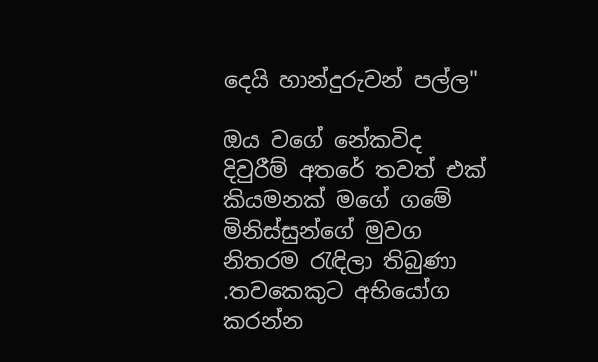දෙයි හාන්දුරුවන් පල්ල"

ඔය වගේ නේකවිද දිවුරීම් අතරේ තවත් එක් කියමනක් මගේ ගමේ මිනිස්සුන්ගේ මුවග නිතරම රැඳිලා තිබුණා .තවකෙකුට අභියෝග කරන්න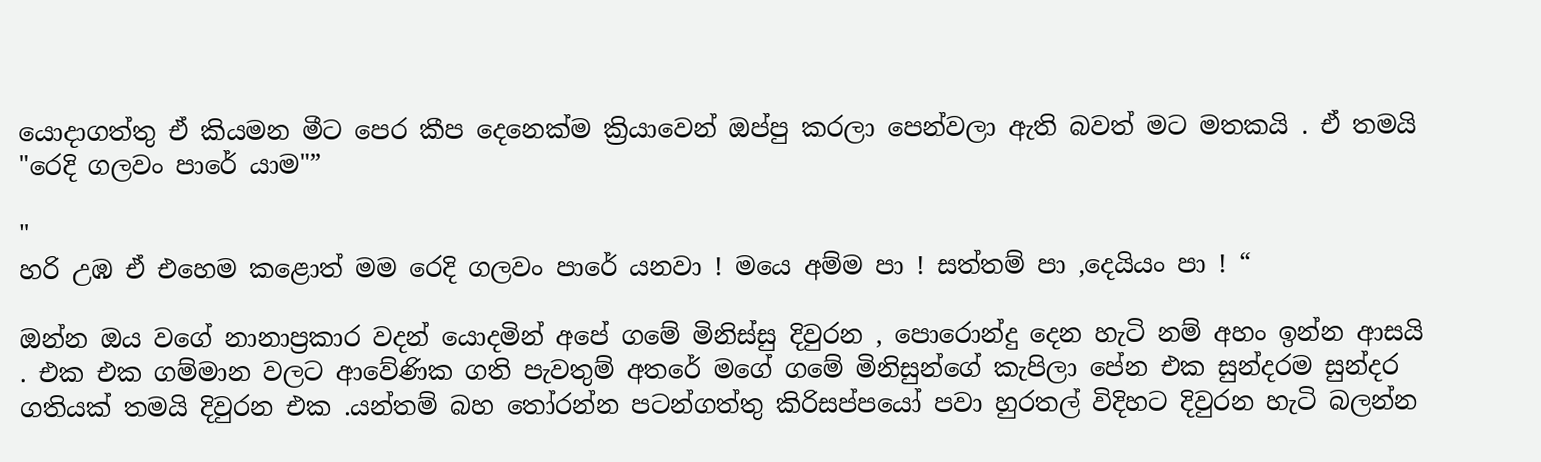යොදාගත්තු ඒ කියමන මීට පෙර කීප දෙනෙක්ම ක්‍රියාවෙන් ඔප්පු කරලා පෙන්වලා ඇති බවත් මට මතකයි . ඒ තමයි "රෙදි ගලවං පාරේ යාම"”

"
හරි උඹ ඒ එහෙම කළොත් මම රෙදි ගලවං පාරේ යනවා ! මයෙ අම්ම පා ! සත්තම් පා ,දෙයියං පා ! “

ඔන්න ඔය වගේ නානාප්‍රකාර වදන් යොදමින් අපේ ගමේ මිනිස්සු දිවුරන , පොරොන්දු දෙන හැටි නම් අහං ඉන්න ආසයි . එක එක ගම්මාන වලට ආවේණික ගති පැවතුම් අතරේ මගේ ගමේ මිනිසුන්ගේ කැපිලා පේන එක සුන්දරම සුන්දර ගතියක් තමයි දිවුරන එක .යන්තම් බහ තෝරන්න පටන්ගත්තු කිරිසප්පයෝ පවා හුරතල් විදිහට දිවුරන හැටි බලන්න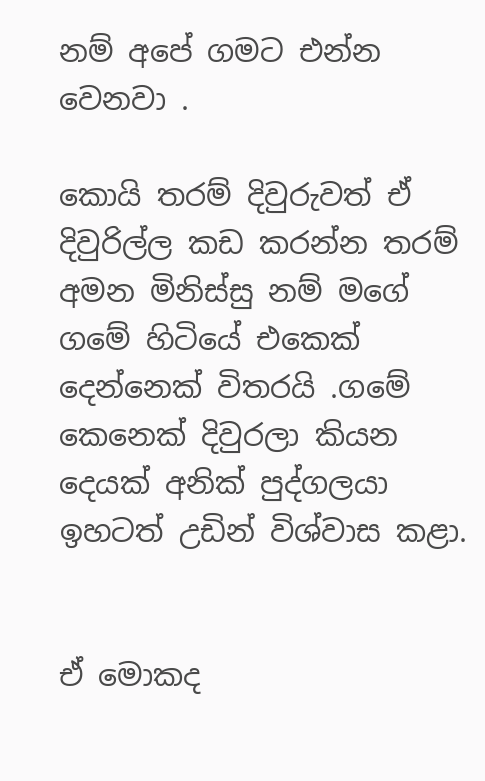නම් අපේ ගමට එන්න වෙනවා .

කොයි තරම් දිවුරුවත් ඒ දිවුරිල්ල කඩ කරන්න තරම් අමන මිනිස්සු නම් මගේ ගමේ හිටියේ එකෙක් දෙන්නෙක් විතරයි .ගමේ කෙනෙක් දිවුරලා කියන දෙයක් අනික් පුද්ගලයා ඉහටත් උඩින් විශ්වාස කළා.


ඒ මොකද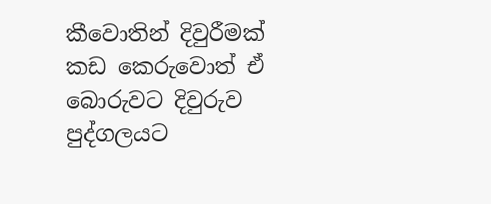කීවොතින් දිවුරීමක් කඩ කෙරුවොත් ඒ බොරුවට දිවුරුව පුද්ගලයට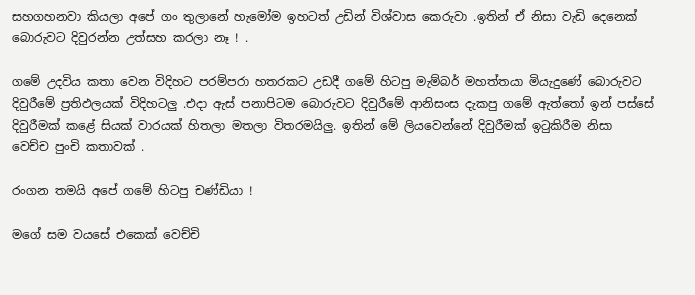සහගහනවා කියලා අපේ ගං තුලානේ හැමෝම ඉහටත් උඩින් විශ්වාස කෙරුවා .ඉතින් ඒ නිසා වැඩි දෙනෙක් බොරුවට දිවුරන්න උත්සහ කරලා නෑ ! .

ගමේ උදවිය කතා වෙන විදිහට පරම්පරා හතරකට උඩදී ගමේ හිටපු මැම්බර් මහත්තයා මියැදුණේ බොරුවට දිවුරීමේ ප්‍රතිඵලයක් විදිහටලු .එදා ඇස් පනාපිටම බොරුවට දිවුරීමේ ආනිසංස දැකපු ගමේ ඇත්තෝ ඉන් පස්සේ දිවුරීමක් කළේ සියක් වාරයක් හිතලා මතලා විතරමයිලු. ඉතින් මේ ලියවෙන්නේ දිවුරීමක් ඉටුකිරීම නිසා වෙච්ච පුංචි කතාවක් .

රංගන තමයි අපේ ගමේ හිටපු චණ්ඩියා !

මගේ සම වයසේ එකෙක් වෙච්චි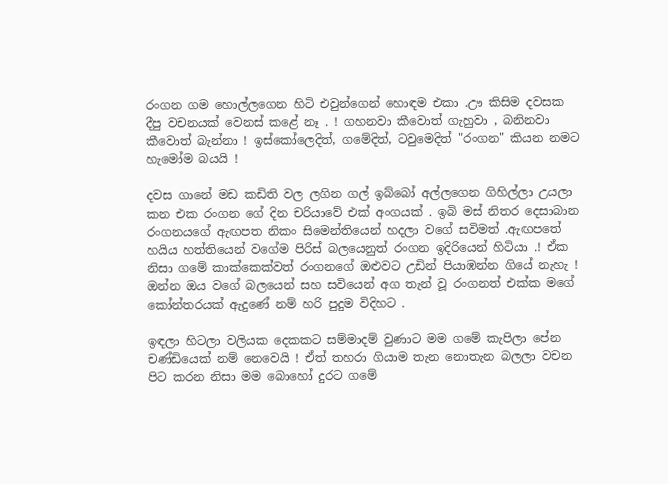රංගන ගම හොල්ලගෙන හිටි එවුන්ගෙන් හොඳම එකා .ඌ කිසිම දවසක දීපු වචනයක් වෙනස් කළේ නෑ . ! ගහනවා කීවොත් ගැහුවා , බනිනවා කීවොත් බැන්නා ! ඉස්කෝලෙදිත්, ගමේදිත්, ටවුමෙදිත් "රංගන" කියන නමට හැමෝම බයයි !

දවස ගානේ මඩ කඩිති වල ලගින ගල් ඉබ්බෝ අල්ලගෙන ගිහිල්ලා උයලා කන එක රංගන ගේ දින චරියාවේ එක් අංගයක් . ඉබි මස් නිතර දෙසාබාන රංගනයගේ ඇඟපත නිකං සිමෙන්තියෙන් හදලා වගේ සවිමත් .ඇඟපතේ හයිය හත්තියෙන් වගේම පිරිස් බලයෙනුත් රංගන ඉදිරියෙන් හිටියා .! ඒක නිසා ගමේ කාක්කෙක්වත් රංගනගේ ඔළුවට උඩින් පියාඹන්න ගියේ නැහැ ! ඔන්න ඔය වගේ බලයෙන් සහ සවියෙන් අග තැන් වූ රංගනත් එක්ක මගේ කෝන්තරයක් ඇදුණේ නම් හරි පුදුම විදිහට .

ඉඳලා හිටලා වලියක දෙකකට සම්මාදම් වුණාට මම ගමේ කැපිලා පේන චණ්ඩියෙක් නම් නෙවෙයි ! ඒත් තහරා ගියාම තැන නොතැන බලලා වචන පිට කරන නිසා මම බොහෝ දුරට ගමේ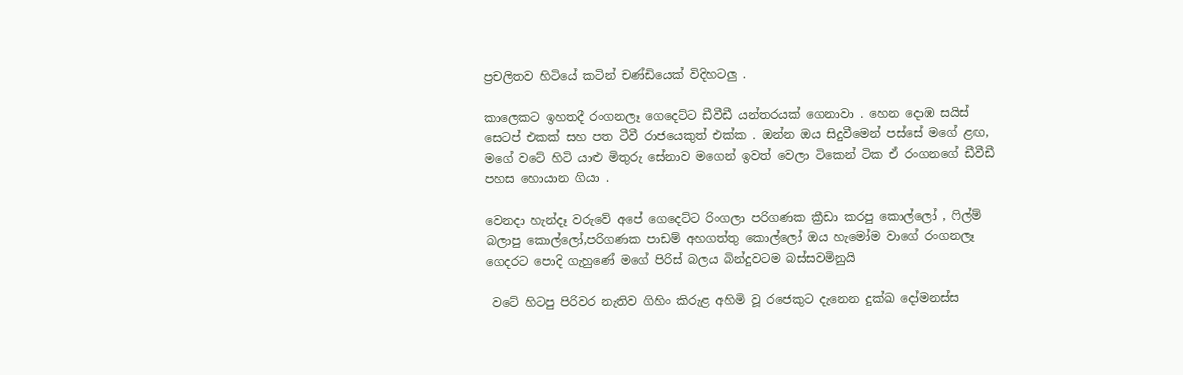ප්‍රචලිතව හිටියේ කටින් චණ්ඩියෙක් විදිහටලු .

කාලෙකට ඉහතදී රංගනලෑ ගෙදෙට්ට ඩීවීඩී යන්තරයක් ගෙනාවා . හෙන දොඹ සයිස් සෙටප් එකක් සහ පත ටීවී රාජයෙකුත් එක්ක . ඔන්න ඔය සිදුවීමෙන් පස්සේ මගේ ළඟ, මගේ වටේ හිටි යාළු මිතුරු සේනාව මගෙන් ඉවත් වෙලා ටිකෙන් ටික ඒ රංගනගේ ඩීවීඩී පහස හොයාන ගියා .

වෙනදා හැන්දෑ වරුවේ අපේ ගෙදෙට්ට රිංගලා පරිගණක ක්‍රීඩා කරපු කොල්ලෝ , ෆිල්ම් බලාපු කොල්ලෝ,පරිගණක පාඩම් අහගත්තු කොල්ලෝ ඔය හැමෝම වාගේ රංගනලෑ ගෙදරට පොදි ගැහුණේ මගේ පිරිස් බලය බින්දුවටම බස්සවමිනුයි

 වටේ හිටපු පිරිවර නැතිව ගිහිං කිරුළ අහිමි වූ රජෙකුට දැනෙන දුක්ඛ දෝමනස්ස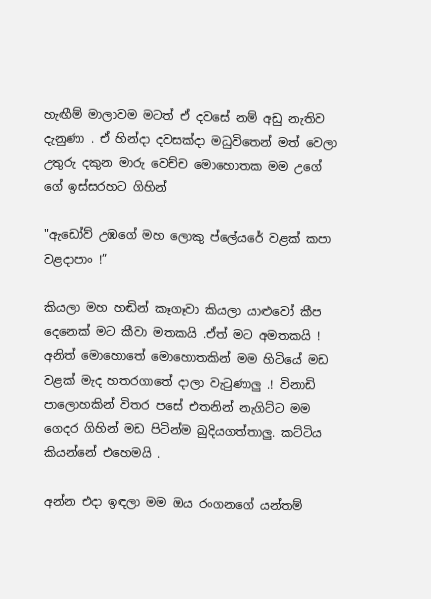හැඟීම් මාලාවම මටත් ඒ දවසේ නම් අඩු නැතිව දැනුණා . ඒ හින්දා දවසක්දා මධුවිතෙන් මත් වෙලා උතුරු දකුන මාරු වෙච්ච මොහොතක මම උගේ ගේ ඉස්සරහට ගිහින්

"ඇඩෝව් උඹගේ මහ ලොකු ප්ලේයරේ වළක් කපා වළදාපාං !”

කියලා මහ හඬින් කෑගෑවා කියලා යාළුවෝ කීප දෙනෙක් මට කීවා මතකයි .ඒත් මට අමතකයි ! අනිත් මොහොතේ මොහොතකින් මම හිටියේ මඩ වළක් මැද හතරගාතේ දාලා වැටුණාලු .! විනාඩි පාලොහකින් විතර පසේ එතනින් නැගිට්ට මම ගෙදර ගිහින් මඩ පිටින්ම බුදියගත්තාලු. කට්ටිය කියන්නේ එහෙමයි .

අන්න එදා ඉඳලා මම ඔය රංගනගේ යන්තම්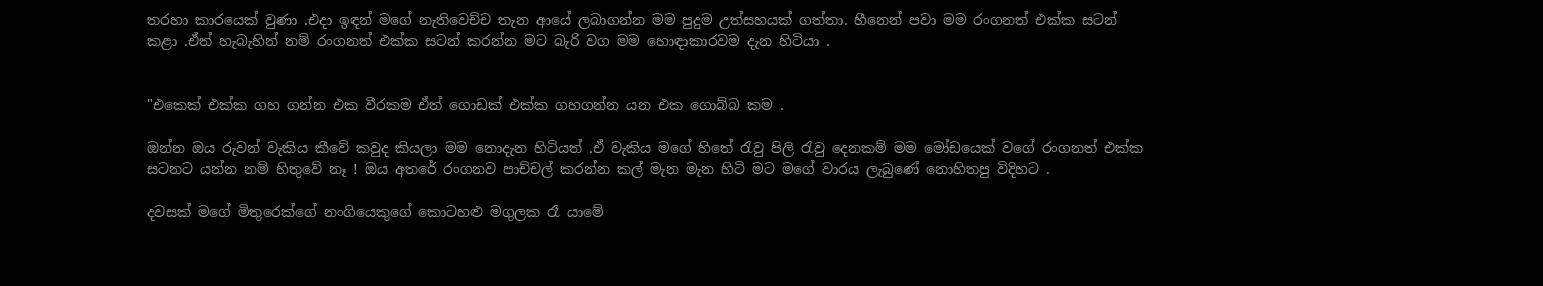තරහා කාරයෙක් වුණා .එදා ඉඳන් මගේ නැතිවෙච්ච තැන ආයේ ලබාගන්න මම පුදුම උත්සහයක් ගත්තා. හීනෙන් පවා මම රංගනත් එක්ක සටන් කළා .ඒත් හැබැහින් නම් රංගනත් එක්ක සටන් කරන්න මට බැරි වග මම හොඳාකාරවම දැන හිටියා .


"එකෙක් එක්ක ගහ ගන්න එක වීරකම ඒත් ගොඩක් එක්ක ගහගන්න යන එක ගොබ්බ කම .

ඔන්න ඔය රුවන් වැකිය කීවේ කවුද කියලා මම නොදැන හිටියත් .ඒ වැකිය මගේ හිතේ රැවු පිලි රැවු දෙනකම් මම මෝඩයෙක් වගේ රංගනත් එක්ක සටනට යන්න නම් හිතුවේ නෑ ! ඔය අතරේ රංගනව පාච්චල් කරන්න කල් මැන මැන හිටි මට මගේ වාරය ලැබුණේ නොහිතපු විදිහට .

දවසක් මගේ මිතුරෙක්ගේ නංගියෙකුගේ කොටහළු මගුලක රෑ යාමේ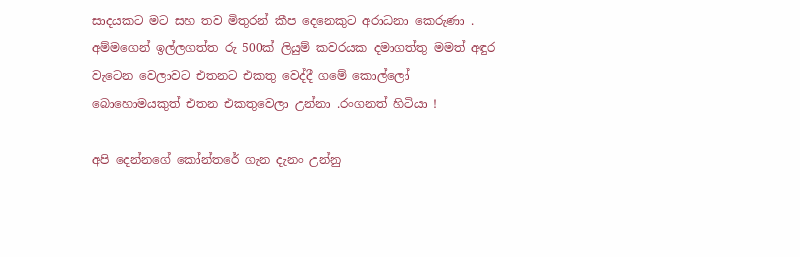සාදයකට මට සහ තව මිතුරන් කීප දෙනෙකුට අරාධනා කෙරුණා . අම්මගෙන් ඉල්ලගත්ත රු 500ක් ලියුම් කවරයක දමාගත්තු මමත් අඳුර වැටෙන වෙලාවට එතනට එකතු වෙද්දී ගමේ කොල්ලෝ බොහොමයකුත් එතන එකතුවෙලා උන්නා .රංගනත් හිටියා !

අපි දෙන්නගේ කෝන්තරේ ගැන දැනං උන්නු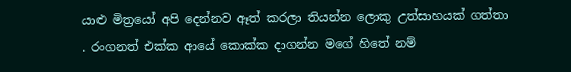යාළු මිත්‍රයෝ අපි දෙන්නව ඈත් කරලා තියන්න ලොකු උත්සාහයක් ගත්තා . රංගනත් එක්ක ආයේ කොක්ක දාගන්න මගේ හිතේ නම්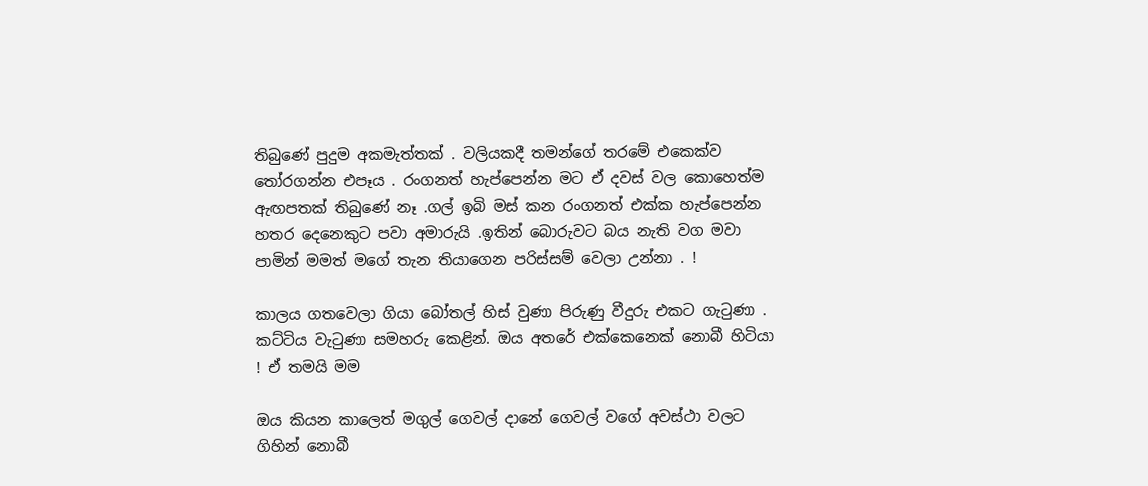තිබුණේ පුදුම අකමැත්තක් . වලියකදී තමන්ගේ තරමේ එකෙක්ව තෝරගන්න එපෑය . රංගනත් හැප්පෙන්න මට ඒ දවස් වල කොහෙත්ම ඇඟපතක් තිබුණේ නෑ .ගල් ඉබි මස් කන රංගනත් එක්ක හැප්පෙන්න හතර දෙනෙකුට පවා අමාරුයි .ඉතින් බොරුවට බය නැති වග මවා පාමින් මමත් මගේ තැන තියාගෙන පරිස්සම් වෙලා උන්නා . !

කාලය ගතවෙලා ගියා බෝතල් හිස් වුණා පිරුණු වීදුරු එකට ගැටුණා . කට්ටිය වැටුණා සමහරු කෙළින්. ඔය අතරේ එක්කෙනෙක් නොබී හිටියා ! ඒ තමයි මම

ඔය කියන කාලෙත් මගුල් ගෙවල් දානේ ගෙවල් වගේ අවස්ථා වලට ගිහින් නොබී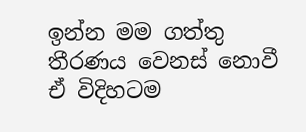ඉන්න මම ගත්තු තීරණය වෙනස් නොවී ඒ විදිහටම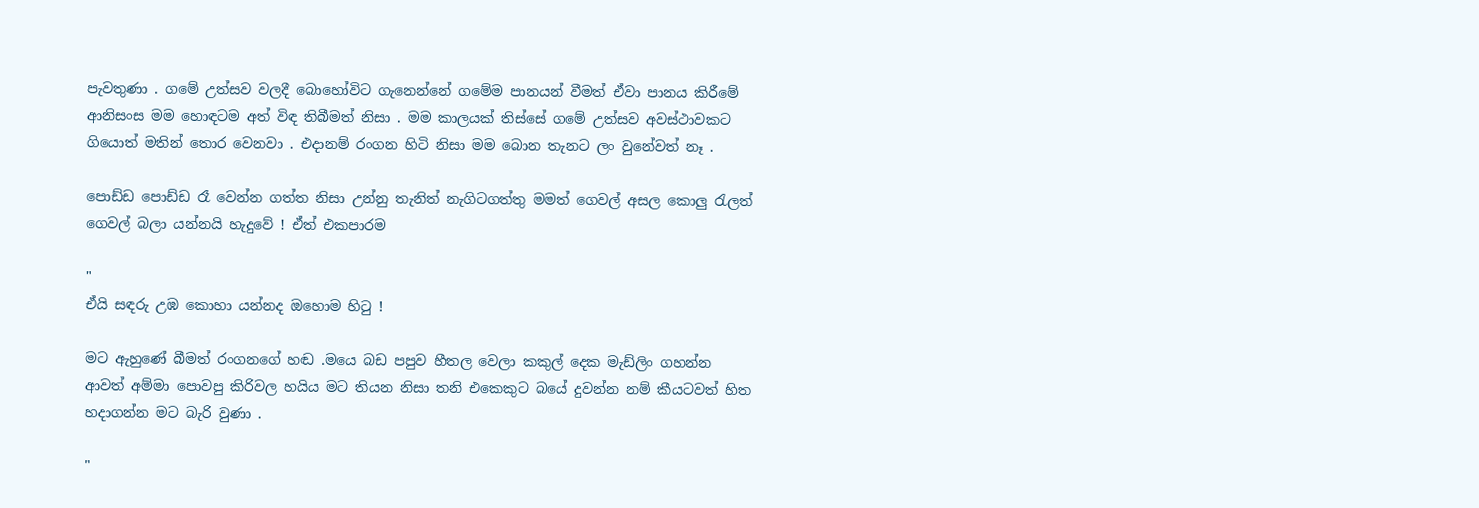පැවතුණා . ගමේ උත්සව වලදී බොහෝවිට ගැනෙන්නේ ගමේම පානයන් වීමත් ඒවා පානය කිරීමේ ආනිසංස මම හොඳටම අත් විඳ තිබීමත් නිසා . මම කාලයක් තිස්සේ ගමේ උත්සව අවස්ථාවකට ගියොත් මතින් තොර වෙනවා . එදානම් රංගන හිටි නිසා මම බොන තැනට ලං වුනේවත් නෑ .

පොඩ්ඩ පොඩ්ඩ රෑ වෙන්න ගත්ත නිසා උන්නු තැනිත් නැගිටගත්තු මමත් ගෙවල් අසල කොලු රැලත් ගෙවල් බලා යන්නයි හැදුවේ ! ඒත් එකපාරම

"
ඒයි සඳරු උඹ කොහා යන්නද ඔහොම හිටු !

මට ඇහුණේ බීමත් රංගනගේ හඬ .මයෙ බඩ පපුව හීතල වෙලා කකුල් දෙක මැඩ්ලිං ගහන්න ආවත් අම්මා පොවපු කිරිවල හයිය මට තියන නිසා තනි එකෙකුට බයේ දුවන්න නම් කීයටවත් හිත හදාගන්න මට බැරි වුණා .

"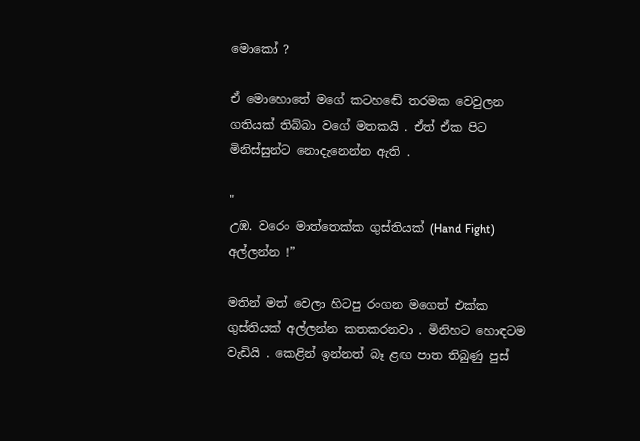මොකෝ ?

ඒ මොහොතේ මගේ කටහඬේ තරමක වෙවුලන ගතියක් තිබ්බා වගේ මතකයි . ඒත් ඒක පිට මිනිස්සුන්ට නොදැනෙන්න ඇති .

"
උඹ. වරෙං මාත්තෙක්ක ගුස්තියක් (Hand Fight) අල්ලන්න !”

මතින් මත් වෙලා හිටපු රංගන මගෙත් එක්ක ගුස්තියක් අල්ලන්න කතකරනවා . මිනිහට හොඳටම වැඩියි . කෙළින් ඉන්නත් බෑ ළඟ පාත තිබුණු පුස්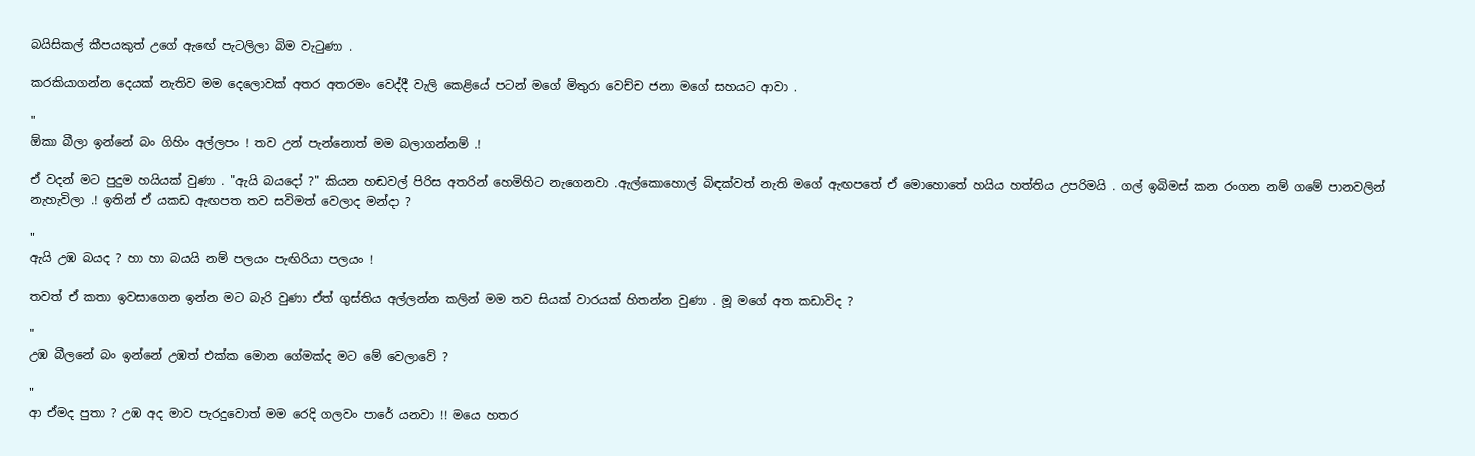බයිසිකල් කීපයකුත් උගේ ඇඟේ පැටලිලා බිම වැටුණා .

කරකියාගන්න දෙයක් නැතිව මම දෙලොවක් අතර අතරමං වෙද්දී වැලි කෙළියේ පටන් මගේ මිතුරා වෙච්ච ජනා මගේ සහයට ආවා .

"
ඕකා බීලා ඉන්නේ බං ගිහිං අල්ලපං ! තව උන් පැන්නොත් මම බලාගන්නම් .!

ඒ වදන් මට පුදුම හයියක් වුණා . "ඇයි බයදෝ ?" කියන හඬවල් පිරිස අතරින් හෙමිහිට නැගෙනවා .ඇල්කොහොල් බිඳක්වත් නැති මගේ ඇඟපතේ ඒ මොහොතේ හයිය හත්තිය උපරිමයි . ගල් ඉබිමස් කන රංගන නම් ගමේ පානවලින් නැහැවිලා .! ඉතින් ඒ යකඩ ඇඟපත තව සවිමත් වෙලාද මන්දා ?

"
ඇයි උඹ බයද ? හා හා බයයි නම් පලයං පැඟිරියා පලයං !

තවත් ඒ කතා ඉවසාගෙන ඉන්න මට බැරි වුණා ඒත් ගුස්තිය අල්ලන්න කලින් මම තව සියක් වාරයක් හිතන්න වුණා . මූ මගේ අත කඩාවිද ?

"
උඹ බීලනේ බං ඉන්නේ උඹත් එක්ක මොන ගේමක්ද මට මේ වෙලාවේ ?

"
ආ ඒමද පුතා ? උඹ අද මාව පැරදුවොත් මම රෙදි ගලවං පාරේ යනවා !! මයෙ හතර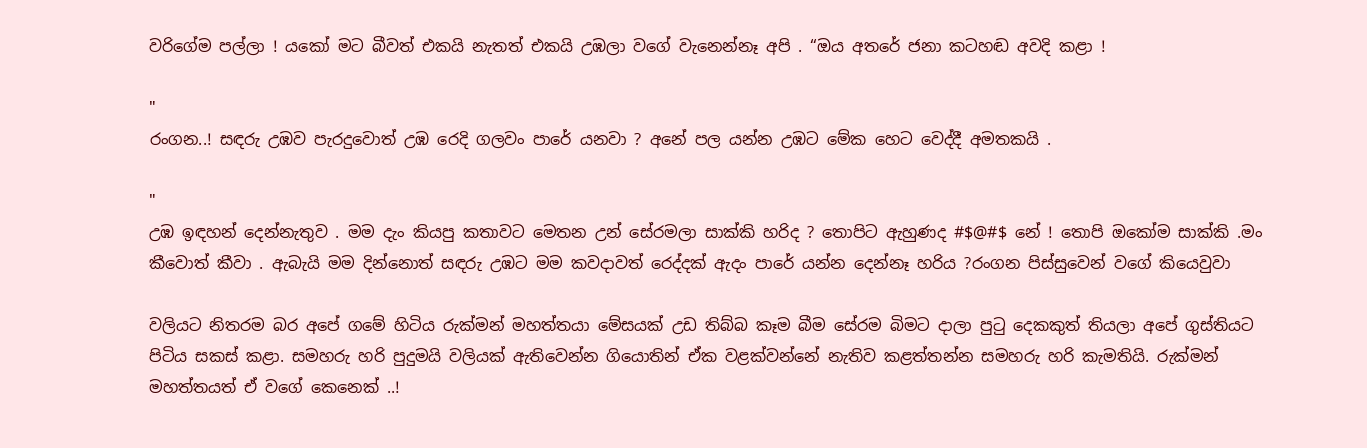වරිගේම පල්ලා ! යකෝ මට බීවත් එකයි නැතත් එකයි උඹලා වගේ වැනෙන්නෑ අපි . “ඔය අතරේ ජනා කටහඬ අවදි කළා !

"
රංගන..! සඳරු උඹව පැරදුවොත් උඹ රෙදි ගලවං පාරේ යනවා ? අනේ පල යන්න උඹට මේක හෙට වෙද්දී අමතකයි .

"
උඹ ඉඳහන් දෙන්නැතුව . මම දැං කියපු කතාවට මෙතන උන් සේරමලා සාක්කි හරිද ? තොපිට ඇහුණද #$@#$ නේ ! තොපි ඔකෝම සාක්කි .මං කීවොත් කීවා . ඇබැයි මම දින්නොත් සඳරු උඹට මම කවදාවත් රෙද්දක් ඇදං පාරේ යන්න දෙන්නෑ හරිය ?රංගන පිස්සුවෙන් වගේ කියෙවුවා

වලියට නිතරම බර අපේ ගමේ හිටිය රුක්මන් මහත්තයා මේසයක් උඩ තිබ්බ කෑම බීම සේරම බිමට දාලා පුටු දෙකකුත් තියලා අපේ ගුස්තියට පිටිය සකස් කළා. සමහරු හරි පුදුමයි වලියක් ඇතිවෙන්න ගියොතින් ඒක වළක්වන්නේ නැතිව කළත්තන්න සමහරු හරි කැමතියි. රුක්මන් මහත්තයත් ඒ වගේ කෙනෙක් ..!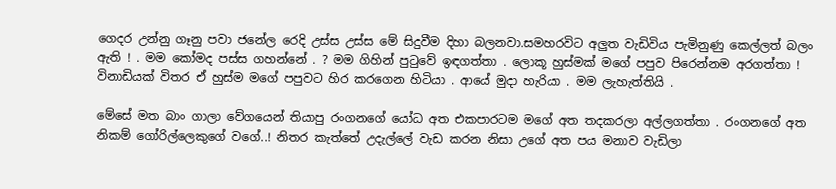ගෙදර උන්නු ගෑනු පවා ජනේල රෙදි උස්ස උස්ස මේ සිදුවීම දිහා බලනවා.සමහරවිට අලුත වැඩිවිය පැමිනුණු කෙල්ලත් බලං ඇති ! . මම කෝමද පස්ස ගහන්නේ . ? මම ගිහින් පුටුවේ ඉඳගත්තා . ලොකූ හුස්මක් මගේ පපුව පිරෙන්නම අරගත්තා ! විනාඩියක් විතර ඒ හුස්ම මගේ පපුවට හිර කරගෙන හිටියා . ආයේ මුදා හැරියා . මම ලැහැත්තියි .

මේසේ මත බාං ගාලා වේගයෙන් තියාපු රංගනගේ යෝධ අත එකපාරටම මගේ අත තදකරලා අල්ලගත්තා . රංගනගේ අත නිකම් ගෝරිල්ලෙකුගේ වගේ..! නිතර කැත්තේ උදැල්ලේ වැඩ කරන නිසා උගේ අත පය මනාව වැඩිලා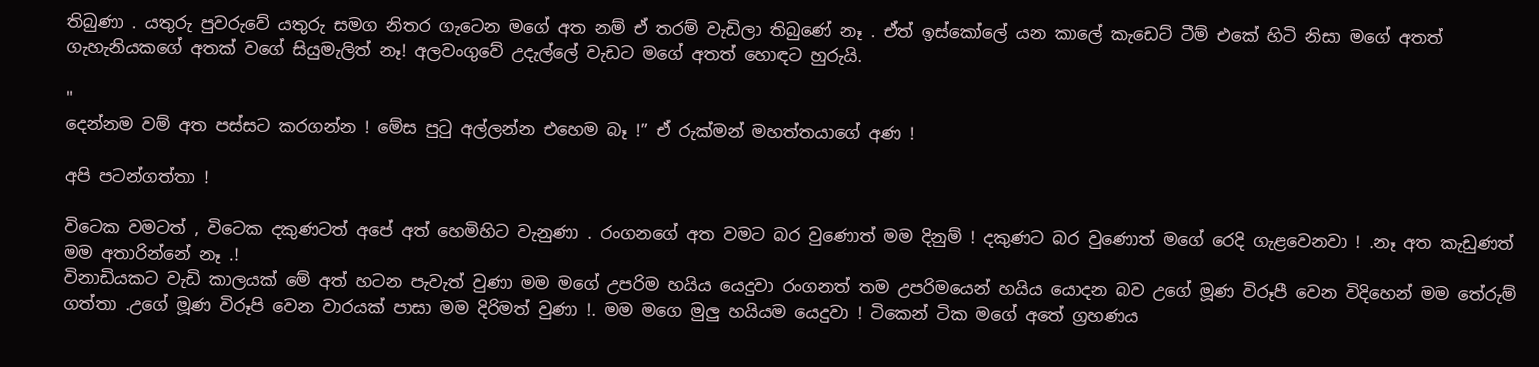තිබුණා . යතුරු පුවරුවේ යතුරු සමග නිතර ගැටෙන මගේ අත නම් ඒ තරම් වැඩිලා තිබුණේ නෑ . ඒත් ඉස්කෝලේ යන කාලේ කැඩෙට් ටීම් එකේ හිටි නිසා මගේ අතත් ගැහැනියකගේ අතක් වගේ සියුමැලිත් නෑ! අලවංගුවේ උදැල්ලේ වැඩට මගේ අතත් හොඳට හුරුයි.

"
දෙන්නම වම් අත පස්සට කරගන්න ! මේස පුටු අල්ලන්න එහෙම බෑ !” ඒ රුක්මන් මහත්තයාගේ අණ !

අපි පටන්ගත්තා !

විටෙක වමටත් , විටෙක දකුණටත් අපේ අත් හෙමිහිට වැනුණා . රංගනගේ අත වමට බර වුණොත් මම දිනුම් ! දකුණට බර වුණොත් මගේ රෙදි ගැළවෙනවා ! .නෑ අත කැඩුණත් මම අතාරින්නේ නෑ .!
විනාඩියකට වැඩි කාලයක් මේ අත් හටන පැවැත් වුණා මම මගේ උපරිම හයිය යෙදුවා රංගනත් තම උපරිමයෙන් හයිය යොදන බව උගේ මූණ විරූපී වෙන විදිහෙන් මම තේරුම් ගත්තා .උගේ මූණ විරූපි වෙන වාරයක් පාසා මම දිරිමත් වුණා !. මම මගෙ මුලු හයියම යෙදුවා ! ටිකෙන් ටික මගේ අතේ ග්‍රහණය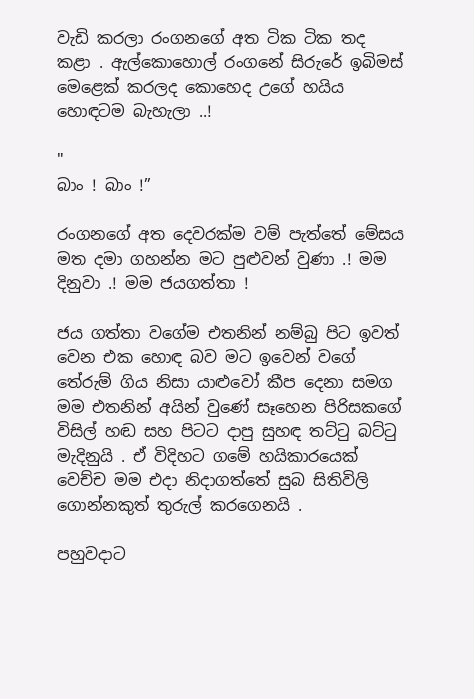වැඩි කරලා රංගනගේ අත ටික ටික තද කළා . ඇල්කොහොල් රංගනේ සිරුරේ ඉබිමස් මෙළෙක් කරලද කොහෙද උගේ හයිය හොඳටම බැහැලා ..!

"
බාං ! බාං !”

රංගනගේ අත දෙවරක්ම වම් පැත්තේ මේසය මත දමා ගහන්න මට පුළුවන් වුණා .! මම දිනුවා .! මම ජයගත්තා !

ජය ගත්තා වගේම එතනින් නම්බු පිට ඉවත් වෙන එක හොඳ බව මට ඉවෙන් වගේ තේරුම් ගිය නිසා යාළුවෝ කීප දෙනා සමග මම එතනින් අයින් වුණේ සෑහෙන පිරිසකගේ විසිල් හඬ සහ පිටට දාපු සුහඳ තට්ටු බට්ටු මැදිනුයි . ඒ විදිහට ගමේ හයිකාරයෙක් වෙච්ච මම එදා නිදාගත්තේ සුබ සිතිවිලි ගොන්නකුත් තුරුල් කරගෙනයි .

පහුවදාට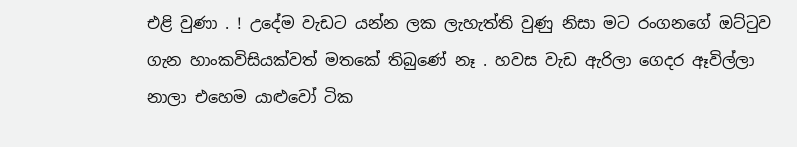එළි වුණා . ! උදේම වැඩට යන්න ලක ලැහැත්ති වුණු නිසා මට රංගනගේ ඔට්ටුව ගැන හාංකවිසියක්වත් මතකේ තිබුණේ නෑ . හවස වැඩ ඇරිලා ගෙදර ඈවිල්ලා නාලා එහෙම යාළුවෝ ටික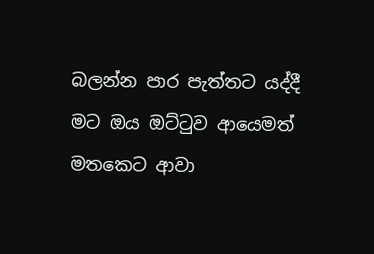බලන්න පාර පැත්තට යද්දී මට ඔය ඔට්ටුව ආයෙමත් මතකෙට ආවා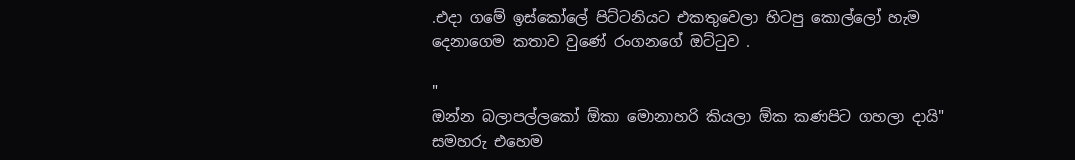.එදා ගමේ ඉස්කෝලේ පිට්ටනියට එකතුවෙලා හිටපු කොල්ලෝ හැම දෙනාගෙම කතාව වුණේ රංගනගේ ඔට්ටුව .

"
ඔන්න බලාපල්ලකෝ ඕකා මොනාහරි කියලා ඕක කණපිට ගහලා දායි" සමහරු එහෙම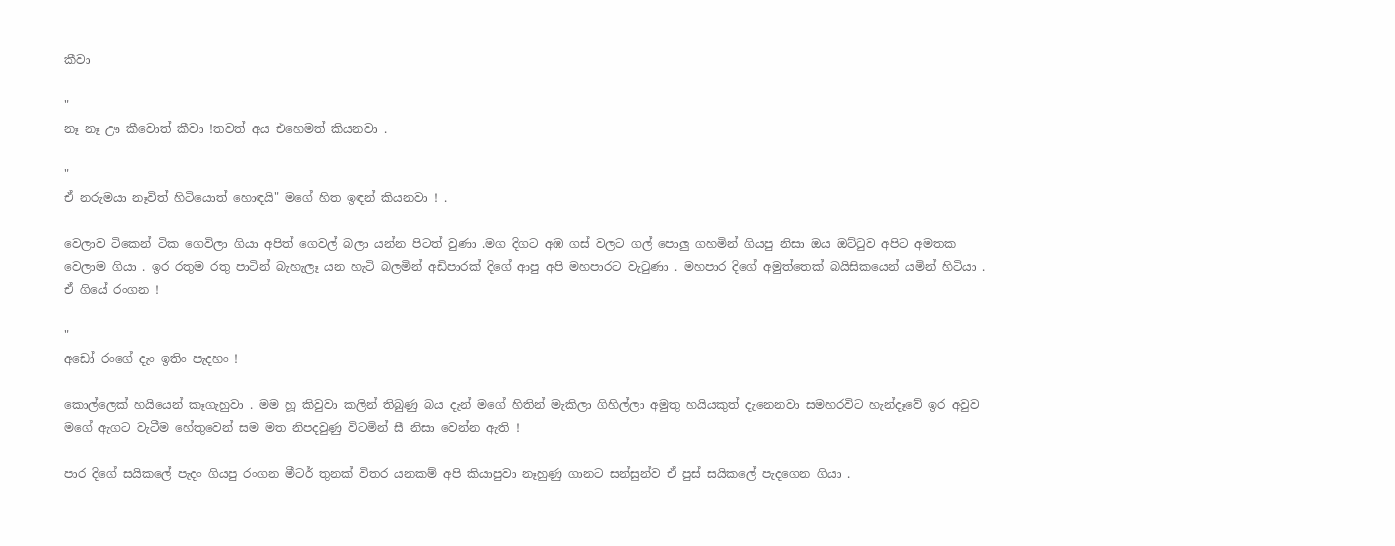කීවා

"
නෑ නෑ ඌ කීවොත් කීවා !තවත් අය එහෙමත් කියනවා .

"
ඒ නරුමයා නෑවිත් හිටියොත් හොඳයි" මගේ හිත ඉඳන් කියනවා ! .

වෙලාව ටිකෙන් ටික ගෙවිලා ගියා අපිත් ගෙවල් බලා යන්න පිටත් වුණා .මග දිගට අඹ ගස් වලට ගල් පොලු ගහමින් ගියපු නිසා ඔය ඔට්ටුව අපිට අමතක වෙලාම ගියා . ඉර රතුම රතු පාටින් බැහැලෑ යන හැටි බලමින් අඩිපාරක් දිගේ ආපු අපි මහපාරට වැටුණා . මහපාර දිගේ අමුත්තෙක් බයිසිකයෙන් යමින් හිටියා . ඒ ගියේ රංගන !

"
අඩෝ රංගේ දැං ඉතිං පැදහං !

කොල්ලෙක් හයියෙන් කෑගැහුවා . මම හූ කිවුවා කලින් තිබුණු බය දැන් මගේ හිතින් මැකිලා ගිහිල්ලා අමුතු හයියකුත් දැනෙනවා සමහරවිට හැන්දෑවේ ඉර අවුව මගේ ඇගට වැටීම හේතුවෙන් සම මත නිපදවුණු විටමින් සී නිසා වෙන්න ඇති !

පාර දිගේ සයිකලේ පැදං ගියපු රංගන මීටර් තුනක් විතර යනකම් අපි කියාපුවා නෑහුණු ගානට සන්සුන්ව ඒ පුස් සයිකලේ පැදගෙන ගියා .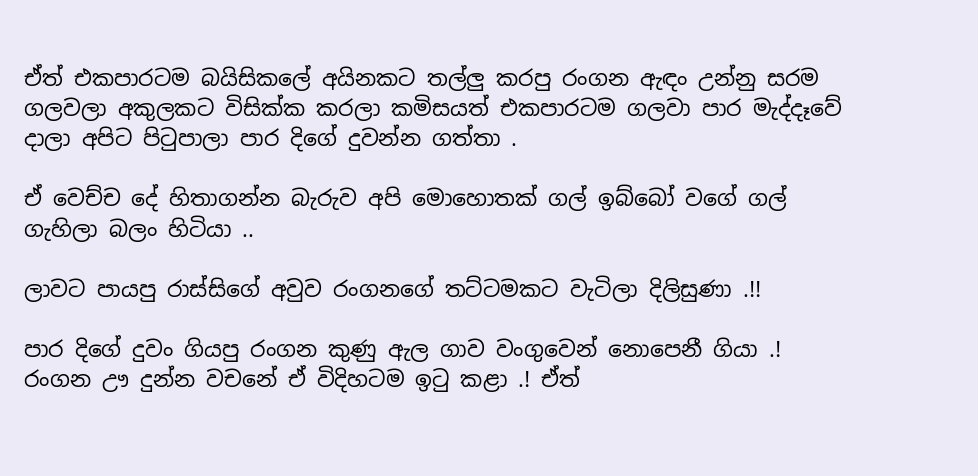ඒත් එකපාරටම බයිසිකලේ අයිනකට තල්ලු කරපු රංගන ඇඳං උන්නු සරම ගලවලා අකුලකට විසික්ක කරලා කමිසයත් එකපාරටම ගලවා පාර මැද්දෑවේ දාලා අපිට පිටුපාලා පාර දිගේ දුවන්න ගත්තා .

ඒ වෙච්ච දේ හිතාගන්න බැරුව අපි මොහොතක් ගල් ඉබ්බෝ වගේ ගල් ගැහිලා බලං හිටියා ..

ලාවට පායපු රාස්සිගේ අවුව රංගනගේ තට්ටමකට වැටිලා දිලිසුණා .!!

පාර දිගේ දුවං ගියපු රංගන කුණු ඇල ගාව වංගුවෙන් නොපෙනී ගියා .! රංගන ඌ දුන්න වචනේ ඒ විදිහටම ඉටු කළා .! ඒත්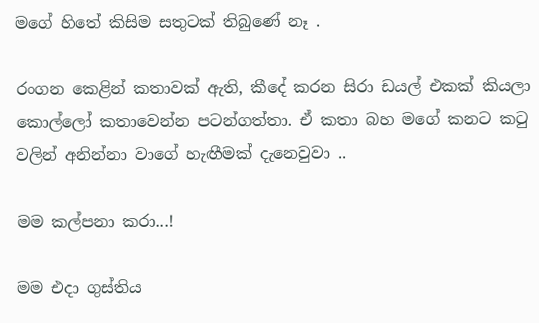මගේ හිතේ කිසිම සතුටක් තිබුණේ නෑ .

රංගන කෙළින් කතාවක් ඇති, කීදේ කරන සිරා ඩයල් එකක් කියලා කොල්ලෝ කතාවෙන්න පටන්ගත්තා. ඒ කතා බහ මගේ කනට කටු වලින් අනින්නා වාගේ හැඟීමක් දැනෙවුවා ..

මම කල්පනා කරා...!

මම එදා ගුස්තිය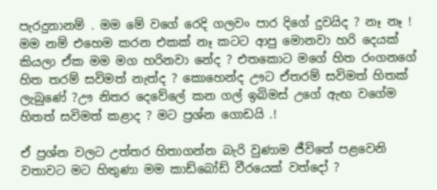පැරදුනානම් . මම මේ වගේ රෙදි ගලවං පාර දිගේ දුවයිද ? නෑ නෑ ! මම නම් එහෙම කරන එකක් නෑ කටට ආපු මොනවා හරි දෙයක් කියලා ඒක මම මග හරිනවා නේද ? එතකොට මගේ හිත රංගනගේ හිත තරම් සවිමත් නැත්ද ? කොහෙන්ද ඌට ඒතරම් සවිමත් හිතක් ලැබුණේ ?ඌ නිතර දෙවේලේ කන ගල් ඉබිමස් උගේ ඇඟ වගේම හිතත් සවිමත් කළාද ? මට ප්‍රශ්න ගොඩයි .!

ඒ ප්‍රශ්න වලට උත්තර හිතාගන්න බැරි වුණාම ජීවිතේ පළවෙනි වතාවට මට හිතුණා මම කාඩ්බෝඩ් වීරයෙක් වත්දෝ ?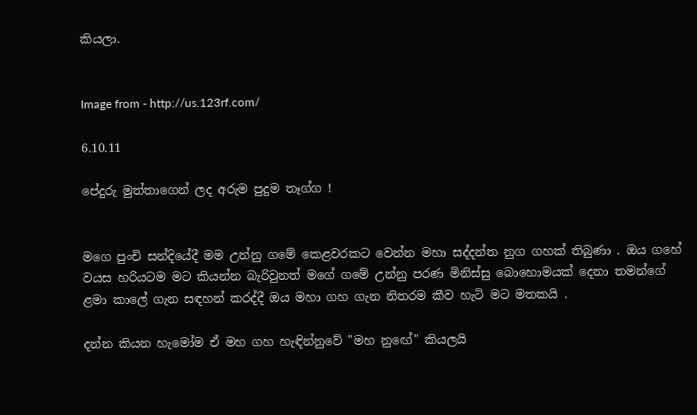කියලා.


Image from - http://us.123rf.com/

6.10.11

පේදුරු මුත්තාගෙන් ලද අරුම පුදුම තෑග්ග !


මගෙ පුංචි සන්දියේදී මම උන්නු ගමේ කෙළවරකට වෙන්න මහා සද්දන්ත නුග ගහක් තිබුණා . ඔය ගහේ වයස හරියටම මට කියන්න බැරිවුනත් මගේ ගමේ උන්නු පරණ මිනිස්සු බොහොමයක් දෙනා තමන්ගේ ළමා කාලේ ගැන සඳහන් කරද්දී ඔය මහා ගහ ගැන නිතරම කීව හැටි මට මතකයි .

දන්න කියන හැමෝම ඒ මහ ගහ හැඳින්නුවේ "මහ නුඟේ" කියලයි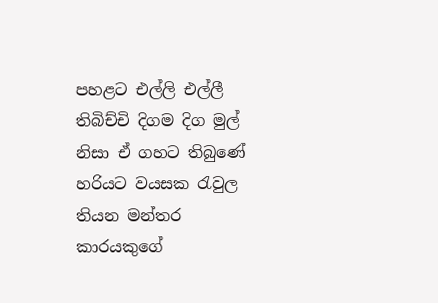පහළට එල්ලි එල්ලී තිබිච්චි දිගම දිග මුල් නිසා ඒ ගහට තිබුණේ හරියට වයසක රැවුල තියන මන්තර කාරයකුගේ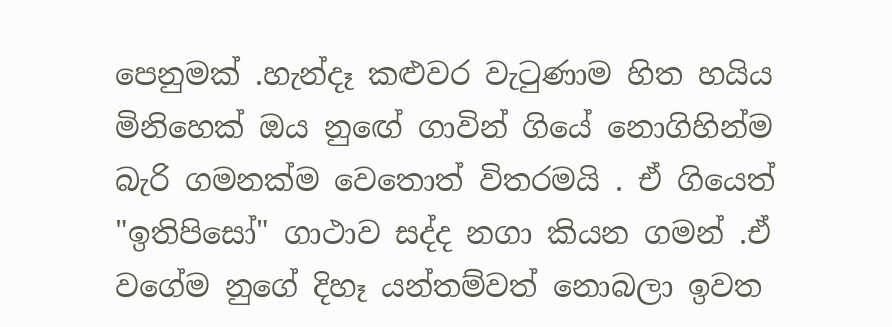පෙනුමක් .හැන්දෑ කළුවර වැටුණාම හිත හයිය මිනිහෙක් ඔය නුඟේ ගාවින් ගියේ නොගිහින්ම බැරි ගමනක්ම වෙතොත් විතරමයි . ඒ ගියෙත් "ඉතිපිසෝ" ගාථාව සද්ද නගා කියන ගමන් .ඒ වගේම නුගේ දිහෑ යන්තම්වත් නොබලා ඉවත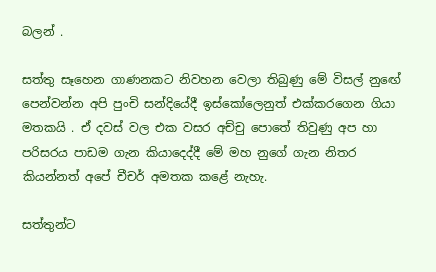බලන් .

සත්තු සෑහෙන ගාණනකට නිවහන වෙලා තිබුණු මේ විසල් නුඟේ පෙන්වන්න අපි පුංචි සන්දියේදී ඉස්කෝලෙනුත් එක්කරගෙන ගියා මතකයි . ඒ දවස් වල එක වසර අච්චු පොතේ තිවුණු අප හා පරිසරය පාඩම ගැන කියාදෙද්දී මේ මහ නුගේ ගැන නිතර කියන්නත් අපේ චීචර් අමතක කළේ නැහැ.

සත්තුන්ට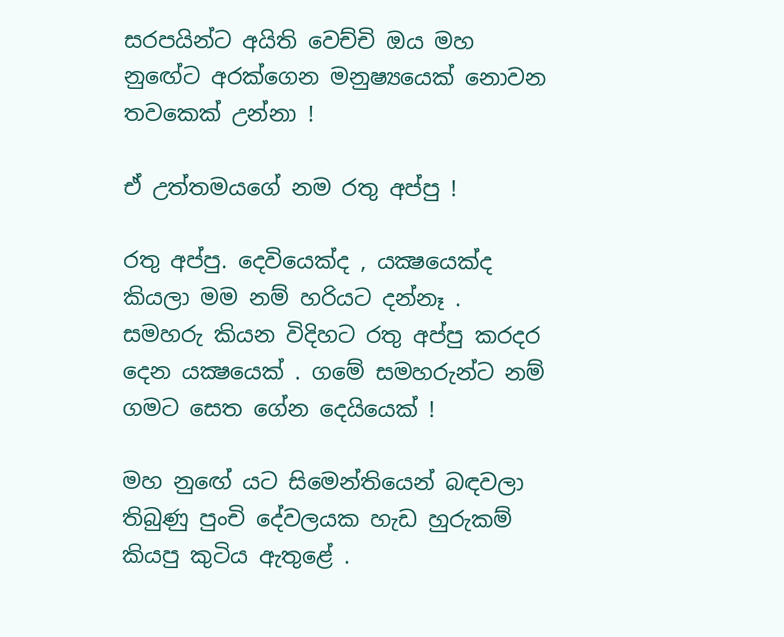සරපයින්ට අයිති වෙච්චි ඔය මහ නුඟේට අරක්ගෙන මනුෂ්‍යයෙක් නොවන තවකෙක් උන්නා !

ඒ උත්තමයගේ නම රතු අප්පු !

රතු අප්පු. දෙවියෙක්ද , යක්‍ෂයෙක්ද කියලා මම නම් හරියට දන්නෑ . සමහරු කියන විදිහට රතු අප්පු කරදර දෙන යක්‍ෂයෙක් . ගමේ සමහරුන්ට නම් ගමට සෙත ගේන දෙයියෙක් !

මහ නුඟේ යට සිමෙන්තියෙන් බඳවලා තිබුණු පුංචි දේවලයක හැඩ හුරුකම් කියපු කුටිය ඇතුළේ .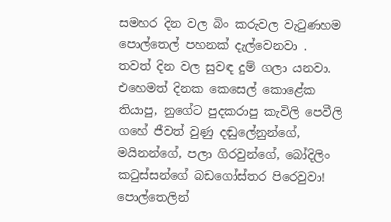සමහර දින වල බිං කරුවල වැටුණහම පොල්තෙල් පහනක් දැල්වෙනවා . තවත් දින වල සුවඳ දුම් ගලා යනවා. එහෙමත් දිනක කෙසෙල් කොළේක තියාපු, නුගේට පුදකරාපු කැවිලි පෙවීලි ගහේ ජීවත් වුණු දඬුලේනුන්ගේ, මයිනන්ගේ, පලා ගිරවුන්ගේ, බෝදිලිං කටුස්සන්ගේ බඩගෝස්තර පිරෙවුවා! පොල්තෙලින්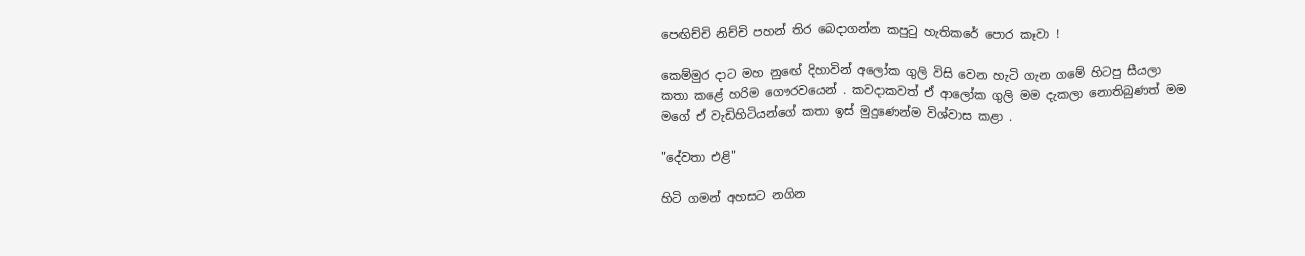පෙඟිච්චි නිච්චි පහන් තිර බෙදාගන්න කපුටු හැතිකරේ පොර කෑවා !

කෙම්මුර දාට මහ නුඟේ දිහාවින් අලෝක ගුලි විසි වෙන හැටි ගැන ගමේ හිටපු සීයලා කතා කළේ හරිම ගෞරවයෙන් . කවදාකවත් ඒ ආලෝක ගුලි මම දැකලා නොතිබුණත් මම මගේ ඒ වැඩිහිටියන්ගේ කතා ඉස් මුදුණෙන්ම විශ්වාස කළා .

"දේවතා එළි"

හිටි ගමන් අහසට නගින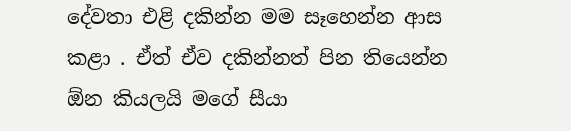දේවතා එළි දකින්න මම සෑහෙන්න ආස කළා . ඒත් ඒව දකින්නත් පින තියෙන්න ඕන කියලයි මගේ සීයා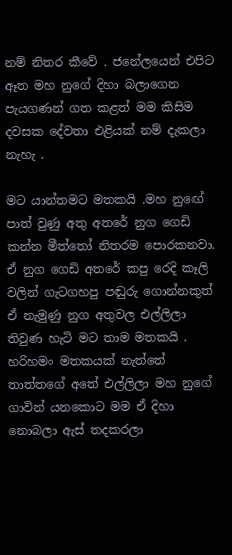නම් නිතර කීවේ . ජනේලයෙන් එපිට ඈත මහ නුගේ දිහා බලාගෙන පැයගණන් ගත කළත් මම කිසිම දවසක දේවතා එළියක් නම් දැකලා නැහැ .

මට යාන්තමට මතකයි .මහ නුඟේ පාත් වුණු අතු අතරේ නුග ගෙඩි කන්න මීත්තෝ නිතරම පොරකනවා. ඒ නුග ගෙඩි අතරේ කපු රෙදි කෑලි වලින් ගැටගහපු පඬුරු ගොන්නකුත් ඒ නැමුණු නුග අතුවල එල්ලිලා තිවුණ හැටි මට තාම මතකයි . හරිහමං මතකයක් නැත්තේ තාත්තගේ අතේ එල්ලිලා මහ නුගේ ගාවින් යනකොට මම ඒ දිහා නොබලා ඇස් තදකරලා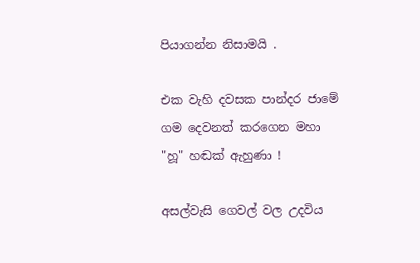පියාගන්න නිසාමයි .

එක වැහි දවසක පාන්දර ජාමේ ගම දෙවනත් කරගෙන මහා "හූ" හඬක් ඇහුණා !

අසල්වැසි ගෙවල් වල උදවිය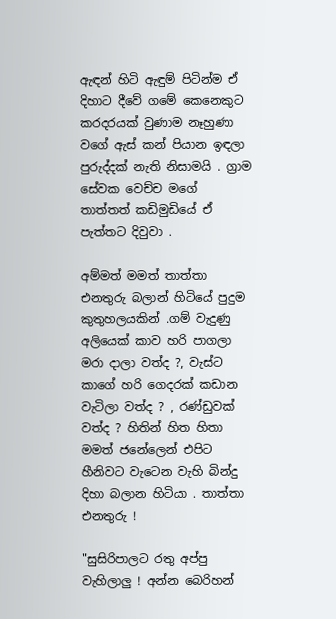ඇඳන් හිටි ඇඳුම් පිටින්ම ඒ දිහාට දීවේ ගමේ කෙනෙකුට කරදරයක් වුණාම නෑහුණා වගේ ඇස් කන් පියාන ඉඳලා පුරුද්දක් නැති නිසාමයි . ග්‍රාම සේවක වෙච්ච මගේ තාත්තත් කඩිමුඩියේ ඒ පැත්තට දිවුවා .

අම්මත් මමත් තාත්තා එනතුරු බලාන් හිටියේ පුදුම කුතුහලයකින් .ගම් වැදුණු අලියෙක් කාව හරි පාගලා මරා දාලා වත්ද ?, වැස්ට කාගේ හරි ගෙදරක් කඩාන වැටිලා වත්ද ? , රණ්ඩුවක් වත්ද ? හිතින් හිත හිතා මමත් ජනේලෙන් එපිට හීනිවට වැටෙන වැහි බින්දු දිහා බලාන හිටියා . තාත්තා එනතුරු !

"සුසිරිපාලට රතු අප්පු වැහිලාලු ! අන්න බෙරිහන්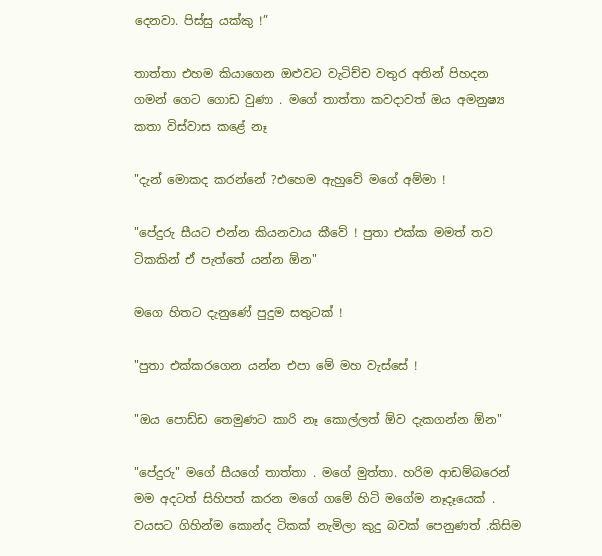දෙනවා. පිස්සු යක්කු !”

තාත්තා එහම කියාගෙන ඔළුවට වැටිච්ච වතුර අතින් පිහදන ගමන් ගෙට ගොඩ වුණා . මගේ තාත්තා කවදාවත් ඔය අමනුෂ්‍ය කතා විස්වාස කළේ නෑ

"දැන් මොකද කරන්නේ ?එහෙම ඇහුවේ මගේ අම්මා !

"පේදුරු සීයට එන්න කියනවාය කීවේ ! පුතා එක්ක මමත් තව ටිකකින් ඒ පැත්තේ යන්න ඕන"

මගෙ හිතට දැනුණේ පුදුම සතුටක් !

"පුතා එක්කරගෙන යන්න එපා මේ මහ වැස්සේ !

"ඔය පොඩ්ඩ තෙමුණට කාරි නෑ කොල්ලත් ඕව දැකගන්න ඕන"

"පේදුරු" මගේ සීයගේ තාත්තා . මගේ මුත්තා. හරිම ආඩම්බරෙන් මම අදටත් සිහිපත් කරන මගේ ගමේ හිටි මගේම නෑදෑයෙක් . වයසට ගිහින්ම කොන්ද ටිකක් නැමිලා කුදු බවක් පෙනුණත් .කිසිම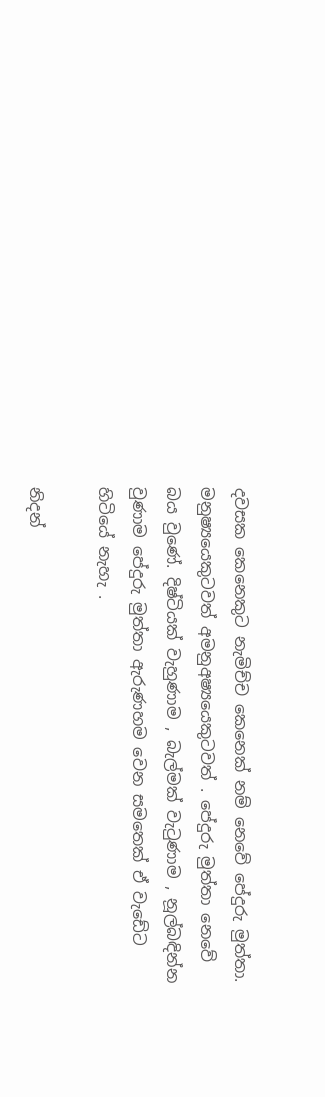දවසක කෙනෙකුට නැමිච්ච කෙනෙක් නම් නෙවේ පේදුරු මුත්තා. මනුෂ්‍යයෙකුටවත් අමනුඅෂ්‍යයෙකුටවත් . පේදුරු මුත්තා නෙවේ බය වුණේ. දිෂ්ටියක් වැහුණාම , බැල්මක් වැටුණාම , නූල්බඳින්න වුණාම පේදුරු මුත්තා ඇරුණහම වෙන සමතෙක් ඒ වැඩේට හිටියේ නැහැ .

නිදන්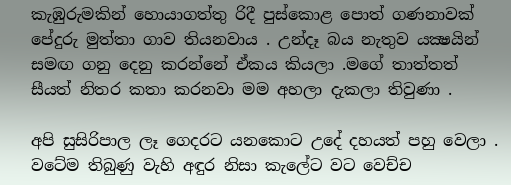කැඹුරුමකින් හොයාගත්තු රිදී පුස්කොළ පොත් ගණනාවක් පේදුරු මුත්තා ගාව තියනවාය . උන්දෑ බය නැතුව යක්‍ෂයින් සමඟ ගනු දෙනු කරන්නේ ඒකය කියලා .මගේ තාත්තත් සීයත් නිතර කතා කරනවා මම අහලා දැකලා තිවුණා .

අපි සුසිරිපාල ලෑ ගෙදරට යනකොට උදේ දහයත් පහු වෙලා . වටේම තිබුණු වැහි අඳුර නිසා කැලේට වට වෙච්ච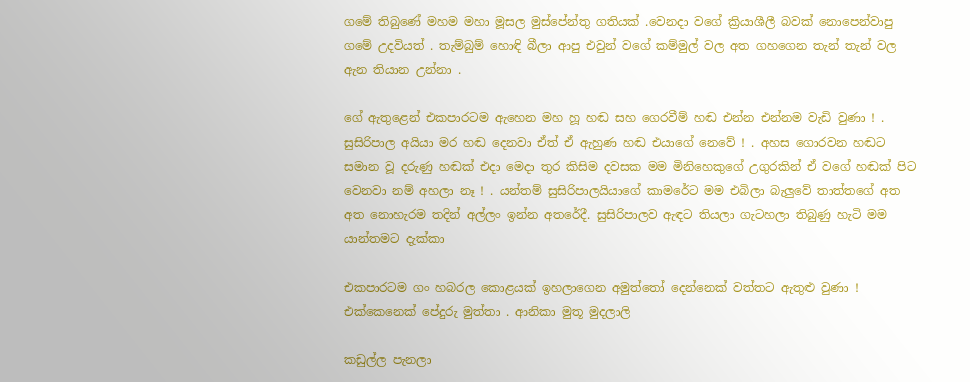ගමේ තිබුණේ මහම මහා මූසල මුස්පේන්තු ගතියක් .වෙනදා වගේ ක්‍රියාශීලී බවක් නොපෙන්වාපු ගමේ උදවියත් . තැම්බුම් හොඳි බීලා ආපු එවුන් වගේ කම්මුල් වල අත ගහගෙන තැන් තැන් වල ඇන තියාන උන්නා .

ගේ ඇතුළෙන් එකපාරටම ඇහෙන මහ හූ හඬ සහ ගෙරවීම් හඬ එන්න එන්නම වැඩි වුණා ! . සුසිරිපාල අයියා මර හඬ දෙනවා ඒත් ඒ ඇහුණ හඬ එයාගේ නෙවේ ! . අහස ගොරවන හඬට සමාන වූ දරුණු හඬක් එදා මෙදා තුර කිසිම දවසක මම මිනිහෙකුගේ උගුරකින් ඒ වගේ හඬක් පිට වෙනවා නම් අහලා නෑ ! . යන්තම් සුසිරිපාලයියාගේ කාමරේට මම එබිලා බැලුවේ තාත්තගේ අත අත නොහැරම තදින් අල්ලං ඉන්න අතරේදී. සුසිරිපාලව ඇඳට තියලා ගැටහලා තිබුණු හැටි මම යාන්තමට දැක්කා

එකපාරටම ගං හබරල කොළයක් ඉහලාගෙන අමුත්තෝ දෙන්නෙක් වත්තට ඇතුළු වුණා ! එක්කෙනෙක් පේදුරු මුත්තා . ආනිකා මුතූ මුදලාලි

කඩුල්ල පැනලා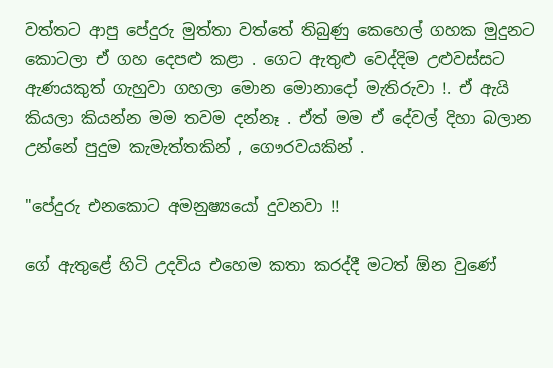වත්තට ආපු පේදුරු මුත්තා වත්තේ තිබුණු කෙහෙල් ගහක මුදුනට කොටලා ඒ ගහ දෙපළු කළා . ගෙට ඇතුළු වෙද්දිම උළුවස්සට ඇණයකුත් ගැහුවා ගහලා මොන මොනාදෝ මැතිරුවා !. ඒ ඇයි කියලා කියන්න මම තවම දන්නෑ . ඒත් මම ඒ දේවල් දිහා බලාන උන්නේ පුදුම කැමැත්තකින් , ගෞරවයකින් .

"පේදුරු එනකොට අමනුෂ්‍යයෝ දුවනවා !!

ගේ ඇතුළේ හිටි උදවිය එහෙම කතා කරද්දී මටත් ඕන වුණේ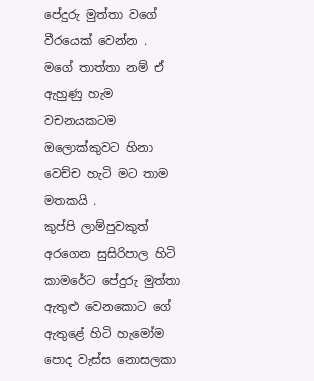පේදුරු මුත්තා වගේ වීරයෙක් වෙන්න . මගේ තාත්තා නම් ඒ ඇහුණු හැම වචනයකටම ඔලොක්කුවට හිනා වෙච්ච හැටි මට තාම මතකයි .
කුප්පි ලාම්පුවකුත් අරගෙන සුසිරිපාල හිටි කාමරේට පේදුරු මුත්තා ඇතුළු වෙනකොට ගේ ඇතුළේ හිටි හැමෝම පොද වැස්ස නොසලකා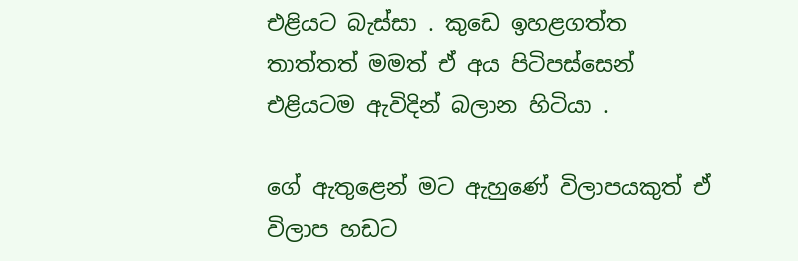එළියට බැස්සා . කුඩෙ ඉහළගත්ත තාත්තත් මමත් ඒ අය පිටිපස්සෙන් එළියටම ඇවිදින් බලාන හිටියා .

ගේ ඇතුළෙන් මට ඇහුණේ විලාපයකුත් ඒ විලාප හඩට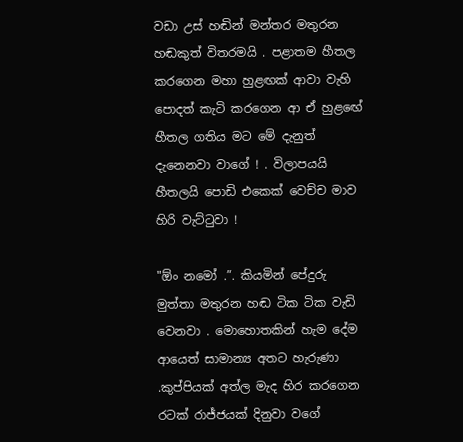වඩා උස් හඬින් මන්තර මතුරන හඬකුත් විතරමයි . පළාතම හීතල කරගෙන මහා හුළඟක් ආවා වැහි පොදත් කැටි කරගෙන ආ ඒ හුළඟේ හීතල ගතිය මට මේ දැනුත් දැනෙනවා වාගේ ! . විලාපයයි හීතලයි පොඩි එකෙක් වෙච්ච මාව හිරි වැට්ටුවා !

"ඕං නමෝ .”. කියමින් පේදුරු මුත්තා මතුරන හඬ ටික ටික වැඩි වෙනවා . මොහොතකින් හැම දේම ආයෙත් සාමාන්‍ය අතට හැරුණා .කුප්පියක් අත්ල මැද හිර කරගෙන රටක් රාජ්ජයක් දිනුවා වගේ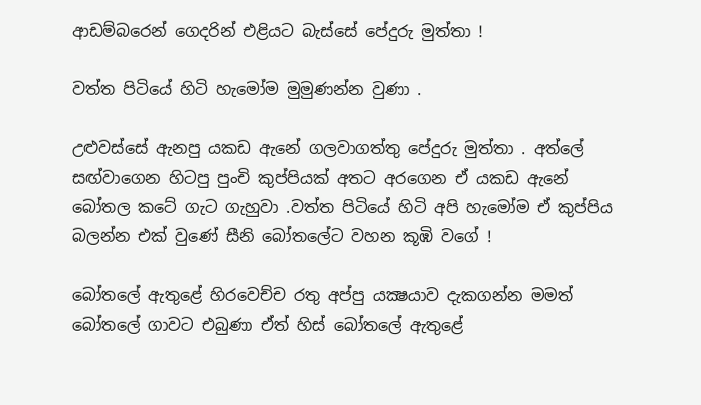ආඩම්බරෙන් ගෙදරින් එළියට බැස්සේ පේදුරු මුත්තා !

වත්ත පිටියේ හිටි හැමෝම මුමුණන්න වුණා .

උළුවස්සේ ඇනපු යකඩ ඇනේ ගලවාගත්තු පේදුරු මුත්තා . අත්ලේ සඟ්වාගෙන හිටපු පුංචි කුප්පියක් අතට අරගෙන ඒ යකඩ ඇනේ බෝතල කටේ ගැට ගැහුවා .වත්ත පිටියේ හිටි අපි හැමෝම ඒ කුප්පිය බලන්න එක් වුණේ සීනි බෝතලේට වහන කූඹි වගේ !

බෝතලේ ඇතුළේ හිරවෙච්ච රතු අප්පු යක්‍ෂයාව දැකගන්න මමත් බෝතලේ ගාවට එබුණා ඒත් හිස් බෝතලේ ඇතුළේ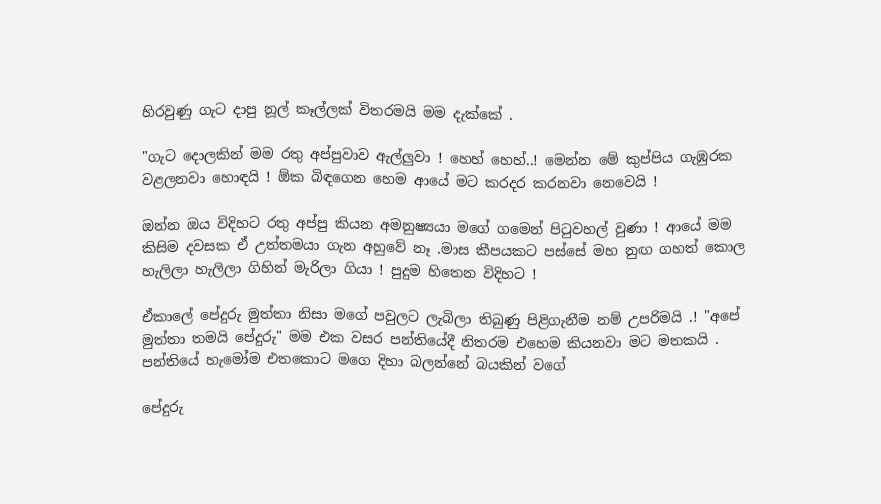හිරවුණු ගැට දාපු නූල් කෑල්ලක් විතරමයි මම දැක්කේ .

"ගැට දොලකින් මම රතු අප්පුවාව ඇල්ලුවා ! හෙහ් හෙහ්..! මෙන්න මේ කුප්පිය ගැඹුරක වළලනවා හොඳයි ! ඕක බිඳගෙන හෙම ආයේ මට කරදර කරනවා නෙවෙයි !

ඔන්න ඔය විදිහට රතු අප්පු කියන අමනුෂ්‍යයා මගේ ගමෙන් පිටුවහල් වුණා ! ආයේ මම කිසිම දවසක ඒ උත්තමයා ගැන අහුවේ නෑ .මාස කීපයකට පස්සේ මහ නුඟ ගහත් කොල හැලිලා හැලිලා ගිහින් මැරිලා ගියා ! පුදුම හිතෙන විදිහට !

ඒකාලේ පේදුරු මුත්තා නිසා මගේ පවුලට ලැබිලා තිබුණු පිළිගැනීම නම් උපරිමයි .! "අපේ මුත්තා තමයි පේදුරු" මම එක වසර පන්තියේදී නිතරම එහෙම කියනවා මට මතකයි . පන්තියේ හැමෝම එතකොට මගෙ දිහා බලන්නේ බයකින් වගේ

පේදුරු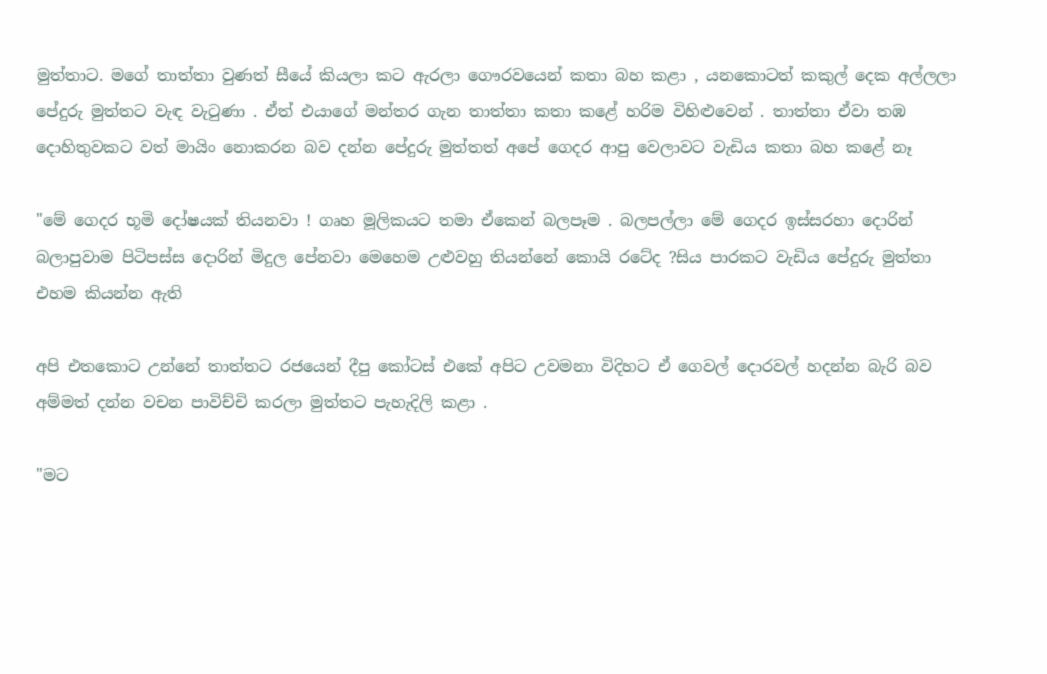මුත්තාට. මගේ තාත්තා වුණත් සීයේ කියලා කට ඇරලා ගෞරවයෙන් කතා බහ කළා , යනකොටත් කකුල් දෙක අල්ලලා පේදුරු මුත්තට වැඳ වැටුණා . ඒත් එයාගේ මන්තර ගැන තාත්තා කතා කළේ හරිම විහිළුවෙන් . තාත්තා ඒවා තඹ දොහිතුවකට වත් මායිං නොකරන බව දන්න පේදුරු මුත්තත් අපේ ගෙදර ආපු වෙලාවට වැඩිය කතා බහ කළේ නෑ

"මේ ගෙදර භූමි දෝෂයක් තියනවා ! ගෘහ මූලිකයට තමා ඒකෙන් බලපෑම . බලපල්ලා මේ ගෙදර ඉස්සරහා දොරින් බලාපුවාම පිටිපස්ස දොරින් මිදුල පේනවා මෙහෙම උළුවහු තියන්නේ කොයි රටේද ?සිය පාරකට වැඩිය පේදුරු මුත්තා එහම කියන්න ඇති

අපි එතකොට උන්නේ තාත්තට රජයෙන් දීපු කෝටස් එකේ අපිට උවමනා විදිහට ඒ ගෙවල් දොරවල් හදන්න බැරි බව අම්මත් දන්න වචන පාවිච්චි කරලා මුත්තට පැහැදිලි කළා .

"මට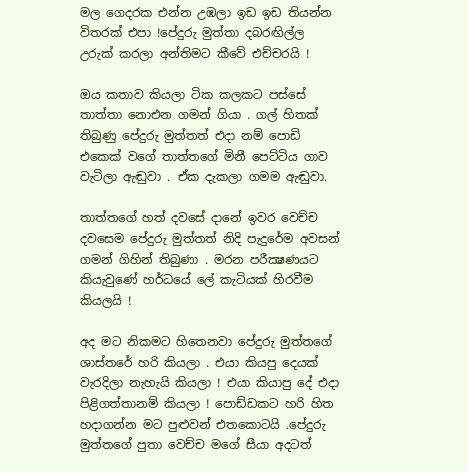මල ගෙදරක එන්න උඹලා ඉඩ ඉඩ තියන්න විතරක් එපා !පේදුරු මුත්තා දබරඟිල්ල උරුක් කරලා අන්තිමට කීවේ එච්චරයි !

ඔය කතාව කියලා ටික කලකට පස්සේ තාත්තා නොඑන ගමන් ගියා . ගල් හිතක් තිබුණු පේදුරු මුත්තත් එදා නම් පොඩි එකෙක් වගේ තාත්තගේ මිනී පෙට්ටිය ගාව වැටිලා ඇඬුවා . ඒක දැකලා ගමම ඇඬුවා.

තාත්තගේ හත් දවසේ දානේ ඉවර වෙච්ච දවසෙම පේදුරු මුත්තත් නිදි පැදුරේම අවසන් ගමන් ගිහින් තිබුණා . මරන පරීක්‍ෂණයට කියැවුණේ හර්ධයේ ලේ කැටියක් හිරවීම කියලයි !

අද මට නිකමට හිතෙනවා පේදුරු මුත්තගේ ශාස්තරේ හරි කියලා . එයා කියපු දෙයක් වැරදිලා නැහැයි කියලා ! එයා කියාපු දේ එදා පිළිගත්තානම් කියලා ! පොඩ්ඩකට හරි හිත හදාගන්න මට පුළුවන් එතකොටයි .පේදුරු මුත්තගේ පුතා වෙච්ච මගේ සීයා අදටත්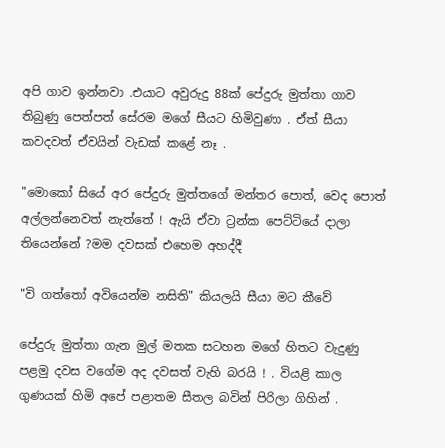අපි ගාව ඉන්නවා .එයාට අවුරුදු 88ක් පේදුරු මුත්තා ගාව තිබුණු පෙත්පත් සේරම මගේ සීයට හිමිවුණා . ඒත් සීයා කවදවත් ඒවයින් වැඩක් කළේ නෑ .

"මොකෝ සියේ අර පේදුරු මුත්තගේ මන්තර පොත්, වෙද පොත් අල්ලන්නෙවත් නැත්තේ ! ඇයි ඒවා ට්‍රන්ක පෙට්ටියේ දාලා තියෙන්නේ ?මම දවසක් එහෙම අහද්දී

"වි ගත්තෝ අවියෙන්ම නසිති" කියලයි සීයා මට කීවේ

පේදුරු මුත්තා ගැන මුල් මතක සටහන මගේ හිතට වැදුණු පළමු දවස වගේම අද දවසත් වැහි බරයි ! . වියළි කාල ගුණයක් හිමි අපේ පළාතම සීතල බවින් පිරිලා ගිහින් .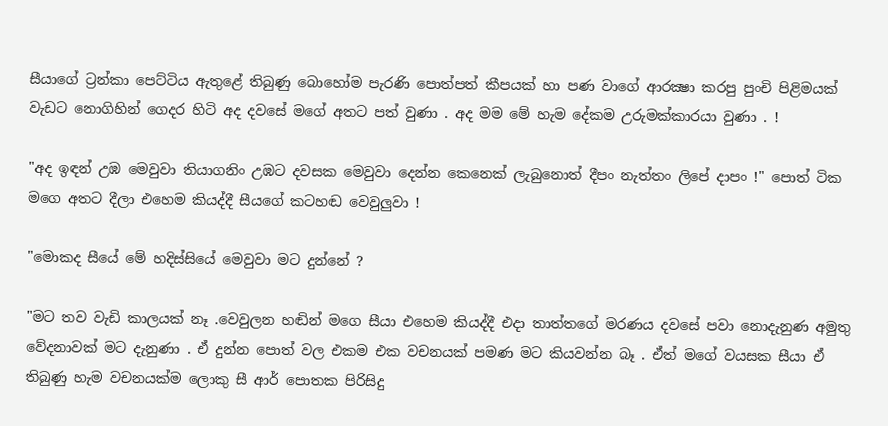සීයාගේ ට්‍රන්කා පෙට්ටිය ඇතුළේ තිබුණු බොහෝම පැරණි පොත්පත් කීපයක් හා පණ වාගේ ආරක්‍ෂා කරපු පුංචි පිළිමයක් වැඩට නොගිහින් ගෙදර හිටි අද දවසේ මගේ අතට පත් වුණා . අද මම මේ හැම දේකම උරුමක්කාරයා වුණා . !

"අද ඉඳන් උඹ මෙවුවා තියාගනිං උඹට දවසක මෙවුවා දෙන්න කෙනෙක් ලැබුනොත් දීපං නැත්තං ලිපේ දාපං !" පොත් ටික මගෙ අතට දීලා එහෙම කියද්දී සීයගේ කටහඬ වෙවුලුවා !

"මොකද සීයේ මේ හදිස්සියේ මෙවුවා මට දුන්නේ ?

"මට තව වැඩි කාලයක් නෑ .වෙවුලන හඬින් මගෙ සීයා එහෙම කියද්දී එදා තාත්තගේ මරණය දවසේ පවා නොදැනුණ අමුතු වේදනාවක් මට දැනුණා . ඒ දුන්න පොත් වල එකම එක වචනයක් පමණ මට කියවන්න බෑ . ඒත් මගේ වයසක සීයා ඒ තිබුණු හැම වචනයක්ම ලොකු සී ආර් පොතක පිරිසිදු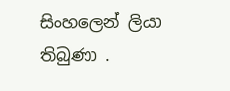සිංහලෙන් ලියා තිබුණා .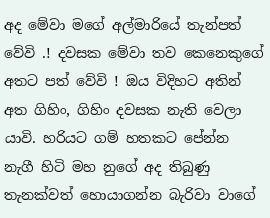අද මේවා මගේ අල්මාරියේ තැන්පත් වේවි .! දවසක මේවා තව කෙනෙකුගේ අතට පත් වේවි ! ඔය විදිහට අතින් අත ගිහිං, ගිහිං දවසක නැති වෙලා යාවි. හරියට ගම් හතකට පේන්න නැගී හිටි මහ නුගේ අද තිබුණු තැනක්වත් හොයාගන්න බැරිවා වාගේ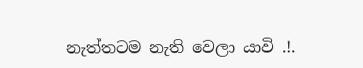නැත්තටම නැති වෙලා යාවි .!.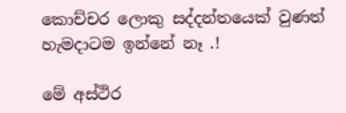කොච්චර ලොකු සද්දන්තයෙක් වුණත් හැමදාටම ඉන්නේ නෑ .!

මේ අස්ථිර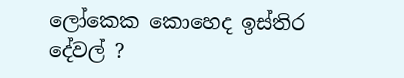ලෝකෙක කොහෙද ඉස්තිර දේවල් ?